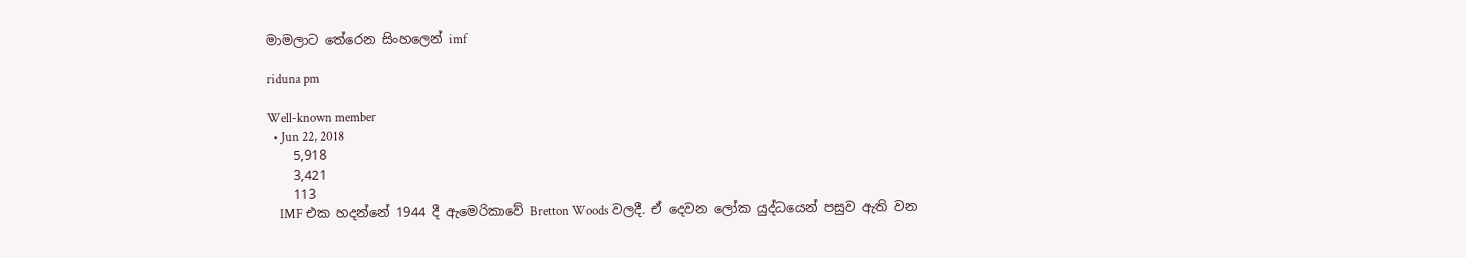මාමලාට තේරෙන සිංහලෙන් imf

riduna pm

Well-known member
  • Jun 22, 2018
    5,918
    3,421
    113
    IMF එක හදන්නේ 1944 දී ඇමෙරිකාවේ Bretton Woods වලදී. ඒ දෙවන ලෝක යුද්ධයෙන් පසුව ඇති වන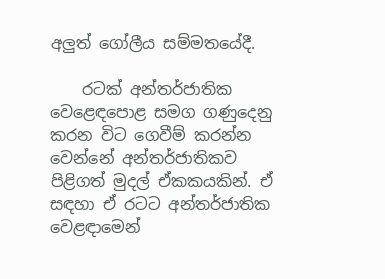අලුත් ගෝලීය සම්මතයේදී.

    රටක් අන්තර්ජාතික වෙළෙඳපොළ සමග ගණුදෙනු කරන විට ගෙවීම් කරන්න වෙන්නේ අන්තර්ජාතිකව පිළිගත් මුදල් ඒකකයකින්. ඒ සඳහා ඒ රටට අන්තර්ජාතික වෙළඳාමෙන්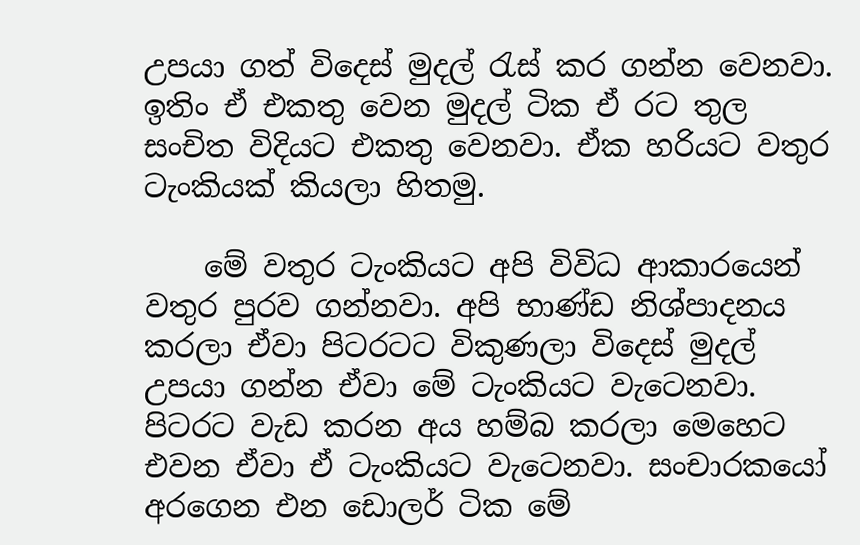උපයා ගත් විදෙස් මුදල් රැස් කර ගන්න වෙනවා. ඉතිං ඒ එකතු වෙන මුදල් ටික ඒ රට තුල සංචිත විදියට එකතු වෙනවා. ඒක හරියට වතුර ටැංකියක් කියලා හිතමු.

    මේ වතුර ටැංකියට අපි විවිධ ආකාරයෙන් වතුර පුරව ගන්නවා. අපි භාණ්ඩ නිශ්පාදනය කරලා ඒවා පිටරටට විකුණලා විදෙස් මුදල් උපයා ගන්න ඒවා මේ ටැංකියට වැටෙනවා. පිටරට වැඩ කරන අය හම්බ කරලා මෙහෙට එවන ඒවා ඒ ටැංකියට වැටෙනවා. සංචාරකයෝ අරගෙන එන ඩොලර් ටික මේ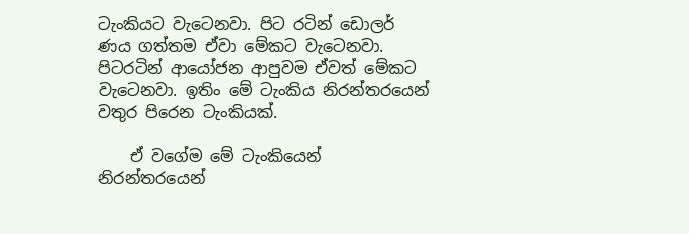ටැංකියට වැටෙනවා. පිට රටින් ඩොලර් ණය ගත්තම ඒවා මේකට වැටෙනවා. පිටරටින් ආයෝජන ආපුවම ඒවත් මේකට වැටෙනවා. ඉතිං මේ ටැංකිය නිරන්තරයෙන් වතුර පිරෙන ටැංකියක්.

    ඒ වගේම මේ ටැංකියෙන් නිරන්තරයෙන්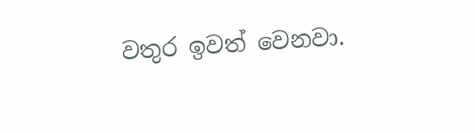වතුර ඉවත් වෙනවා.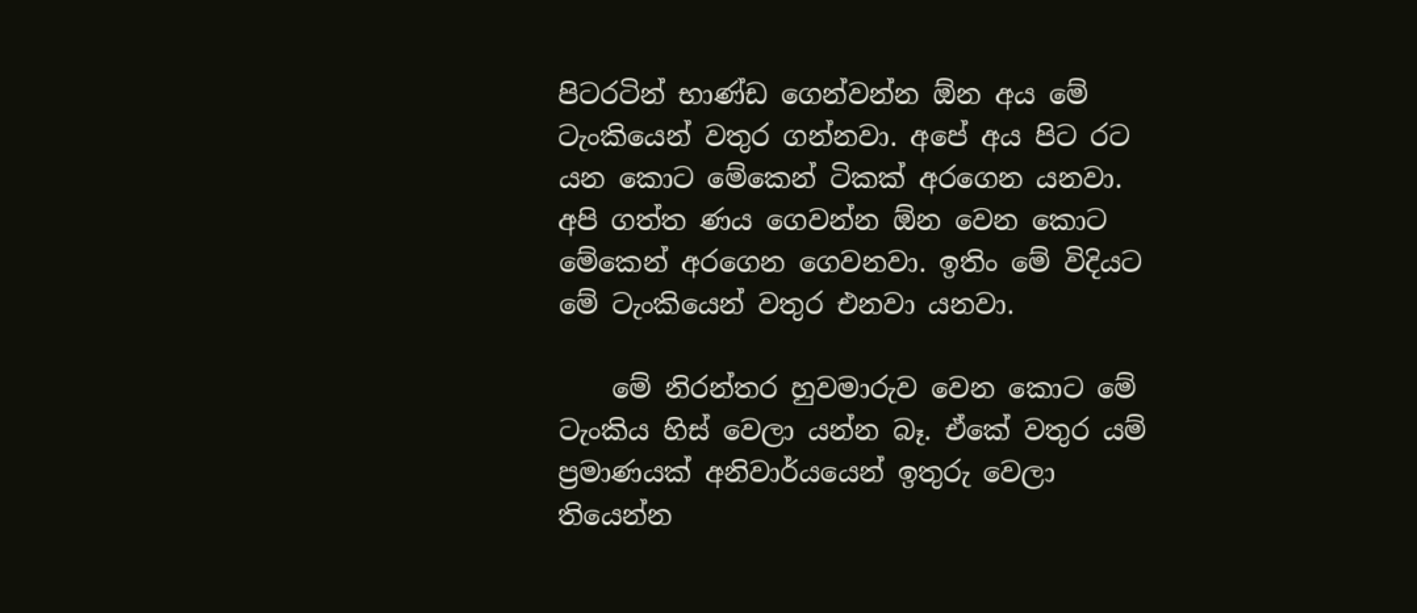පිටරටින් භාණ්ඩ ගෙන්වන්න ඕන අය මේ ටැංකියෙන් වතුර ගන්නවා. අපේ අය පිට රට යන කොට මේකෙන් ටිකක් අරගෙන යනවා. අපි ගත්ත ණය ගෙවන්න ඕන වෙන කොට මේකෙන් අරගෙන ගෙවනවා. ඉතිං මේ විදියට මේ ටැංකියෙන් වතුර එනවා යනවා.

    මේ නිරන්තර හුවමාරුව වෙන කොට මේ ටැංකිය හිස් වෙලා යන්න බෑ. ඒකේ වතුර යම් ප්‍රමාණයක් අනිවාර්යයෙන් ඉතුරු වෙලා තියෙන්න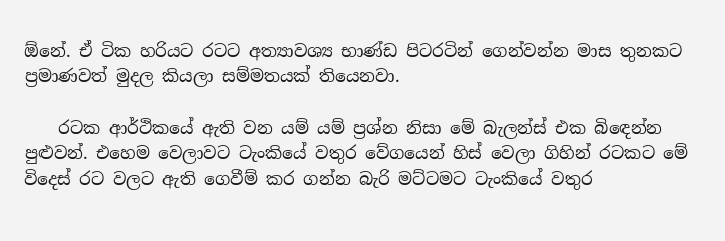ඕනේ. ඒ ටික හරියට රටට අත්‍යාවශ්‍ය භාණ්ඩ පිටරටින් ගෙන්වන්න මාස තුනකට ප්‍රමාණවත් මුදල කියලා සම්මතයක් තියෙනවා.

    රටක ආර්ථිකයේ ඇති වන යම් යම් ප්‍රශ්න නිසා මේ බැලන්ස් එක බිඳෙන්න පුළුවන්. එහෙම වෙලාවට ටැංකියේ වතුර වේගයෙන් හිස් වෙලා ගිහින් රටකට මේ විදෙස් රට වලට ඇති ගෙවීම් කර ගන්න බැරි මට්ටමට ටැංකියේ වතුර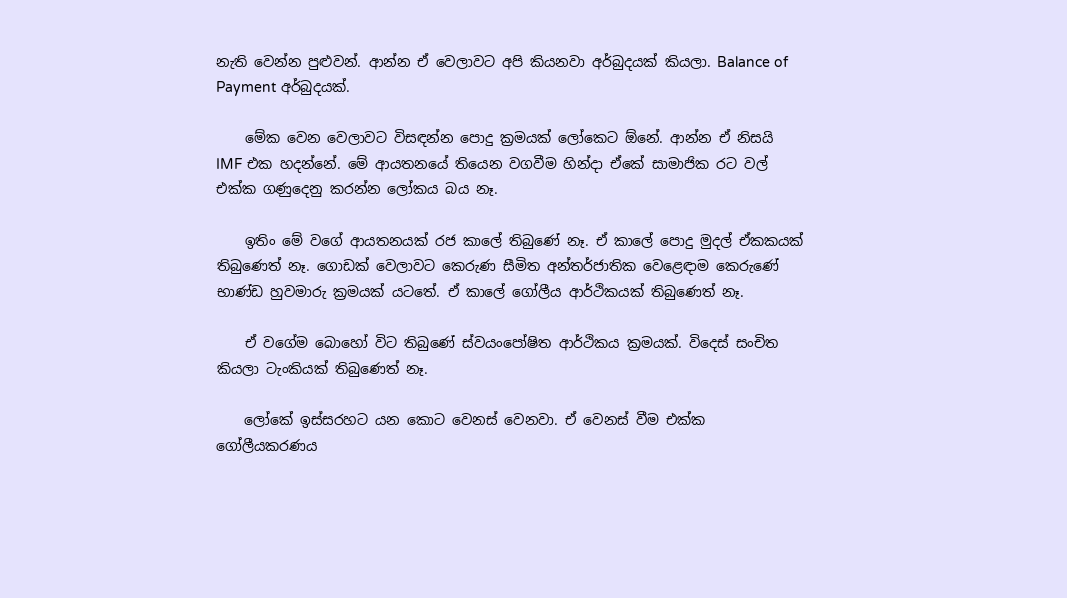නැති වෙන්න පුළුවන්. ආන්න ඒ වෙලාවට අපි කියනවා අර්බුදයක් කියලා. Balance of Payment අර්බුදයක්.

    මේක වෙන වෙලාවට විසඳන්න පොදු ක්‍රමයක් ලෝකෙට ඕනේ. ආන්න ඒ නිසයි IMF එක හදන්නේ. මේ ආයතනයේ තියෙන වගවීම හින්දා ඒකේ සාමාජික රට වල් එක්ක ගණුදෙනු කරන්න ලෝකය බය නෑ.

    ඉතිං මේ වගේ ආයතනයක් රජ කාලේ තිබුණේ නෑ. ඒ කාලේ පොදු මුදල් ඒකකයක් තිබුණෙත් නෑ. ගොඩක් වෙලාවට කෙරුණ සීමිත අන්තර්ජාතික වෙළෙඳාම කෙරුණේ භාණ්ඩ හුවමාරු ක්‍රමයක් යටතේ. ඒ කාලේ ගෝලීය ආර්ථිකයක් තිබුණෙත් නෑ.

    ඒ වගේම බොහෝ විට තිබුණේ ස්වයංපෝෂිත ආර්ථිකය ක්‍රමයක්. විදෙස් සංචිත කියලා ටැංකියක් තිබුණෙත් නෑ.

    ලෝකේ ඉස්සරහට යන කොට වෙනස් වෙනවා. ඒ වෙනස් වීම එක්ක ගෝලීයකරණය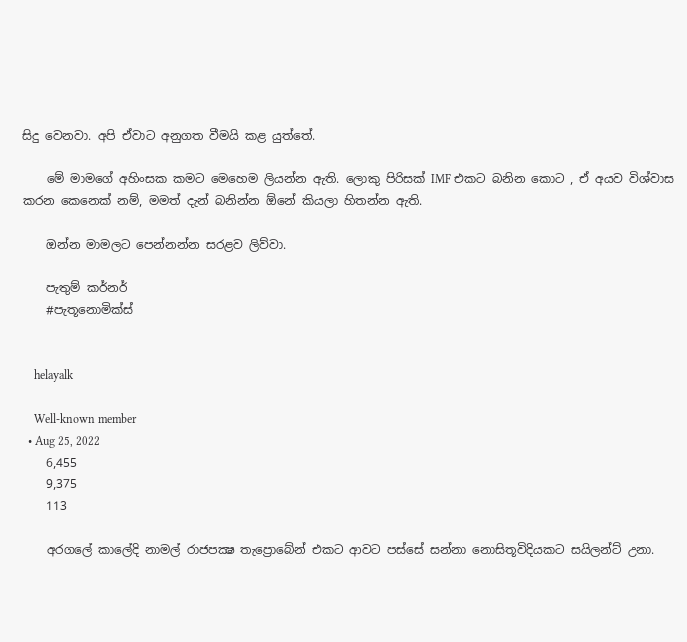සිදු වෙනවා. අපි ඒවාට අනුගත වීමයි කළ යුත්තේ.

    මේ මාමගේ අහිංසක කමට මෙහෙම ලියන්න ඇති. ලොකු පිරිසක් IMF එකට බනින කොට , ඒ අයව විශ්වාස කරන කෙනෙක් නම්, මමත් දැන් බනින්න ඕනේ කියලා හිතන්න ඇති.

    ඔන්න මාමලට පෙන්නන්න සරළව ලිව්වා.

    පැතුම් කර්නර්
    #පැතූනොමික්ස්


    helayalk

    Well-known member
  • Aug 25, 2022
    6,455
    9,375
    113

    අරගලේ කාලේදි නාමල් රාජපක්‍ෂ තැප්‍රොබේන් එකට ආවට පස්සේ සන්නා නොසිතූවිදියකට සයිලන්ට් උනා.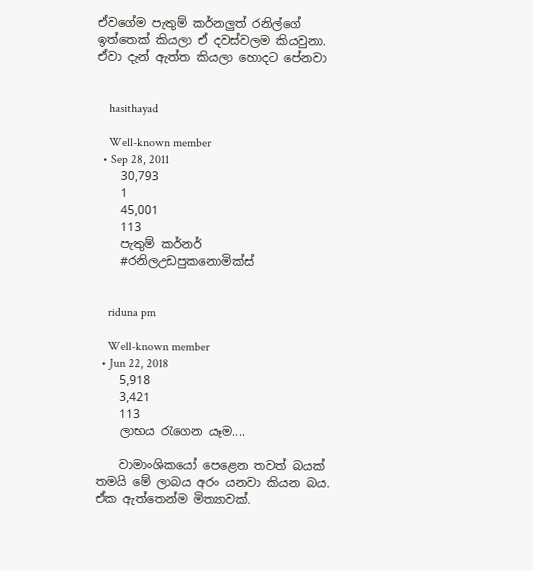ඒවගේම පැතුම් කර්නලුත් රනිල්ගේ ඉත්තෙක් කියලා ඒ දවස්වලම කියවුනා. ඒවා දැන් ඇත්ත කියලා හොදට පේනවා


    hasithayad

    Well-known member
  • Sep 28, 2011
    30,793
    1
    45,001
    113
    පැතුම් කර්නර්
    #රනිලඋඩපුකනොමික්ස්


    riduna pm

    Well-known member
  • Jun 22, 2018
    5,918
    3,421
    113
    ලාභය රැගෙන යෑම....

    වාමාංශිකයෝ පෙළෙන තවත් බයක් තමයි මේ ලාබය අරං යනවා කියන බය. ඒක ඇත්තෙන්ම මිත්‍යාවක්.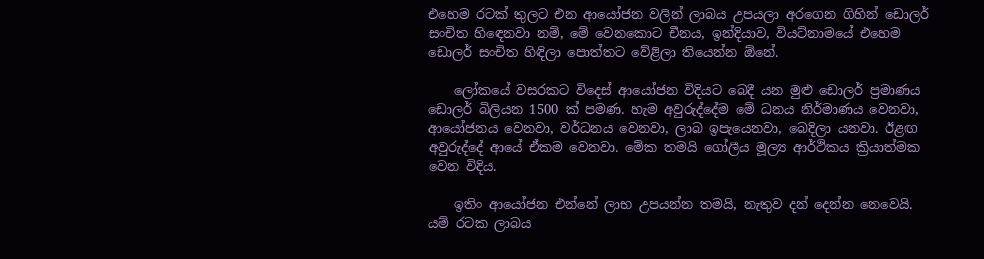එහෙම රටක් තුලට එන ආයෝජන වලින් ලාබය උපයලා අරගෙන ගිහින් ඩොලර් සංචිත හිඳෙනවා නම්, මේ වෙනකොට චීනය, ඉන්දියාව, වියට්නාමයේ එහෙම ඩොලර් සංචිත හිඳිලා පොත්තට වේළිලා තියෙන්න ඕනේ.

    ලෝකයේ වසරකට විදෙස් ආයෝජන විදියට බෙදී යන මුළු ඩොලර් ප්‍රමාණය ඩොලර් බිලියන 1500 ක් පමණ. හැම අවුරුද්දේම මේ ධනය නිර්මාණය වෙනවා, ආයෝජනය වෙනවා, වර්ධනය වෙනවා, ලාබ ඉපැයෙනවා, බෙදිලා යනවා. ඊළඟ අවුරුද්දේ ආයේ ඒකම වෙනවා. මේක තමයි ගෝලීය මූල්‍ය ආර්ථිකය ක්‍රියාත්මක වෙන විදිය.

    ඉතිං ආයෝජන එන්නේ ලාභ උපයන්න තමයි, නැතුව දන් දෙන්න නෙවෙයි. යම් රටක ලාබය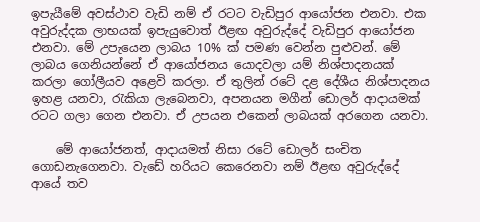ඉපැයීමේ අවස්ථාව වැඩි නම් ඒ රටට වැඩිපුර ආයෝජන එනවා. එක අවුරුද්දක ලාභයක් ඉපැයුවොත් ඊළඟ අවුරුද්දේ වැඩිපුර ආයෝජන එනවා. මේ උපැයෙන ලාබය 10% ක් පමණ වෙන්න පුළුවන්. මේ ලාබය ගෙනියන්නේ ඒ ආයෝජනය යොදවලා යම් නිශ්පාදනයක් කරලා ගෝලීයව අළෙවි කරලා. ඒ තුලින් රටේ දළ දේශීය නිශ්පාදනය ඉහළ යනවා, රැකියා ලැබෙනවා, අපනයන මගීන් ඩොලර් ආදායමක් රටට ගලා ගෙන එනවා. ඒ උපයන එකෙන් ලාබයක් අරගෙන යනවා.

    මේ ආයෝජනත්, ආදායමත් නිසා රටේ ඩොලර් සංචිත ගොඩනැගෙනවා. වැඩේ හරියට කෙරෙනවා නම් ඊළඟ අවුරුද්දේ ආයේ තව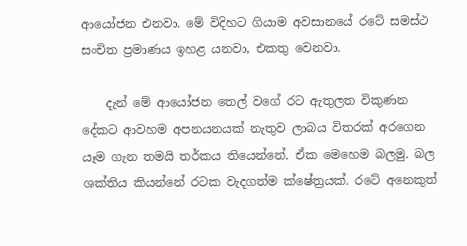ආයෝජන එනවා. මේ විදිහට ගියාම අවසානයේ රටේ සමස්ථ සංචිත ප්‍රමාණය ඉහළ යනවා, එකතු වෙනවා.

    දැන් මේ ආයෝජන තෙල් වගේ රට ඇතුලත විකුණන දේකට ආවහම අපනයනයක් නැතුව ලාබය විතරක් අරගෙන යෑම ගැන තමයි තර්කය තියෙන්නේ. ඒක මෙහෙම බලමු. බල ශක්තිය කියන්නේ රටක වැදගත්ම ක්ෂේත්‍රයක්. රටේ අනෙකුත්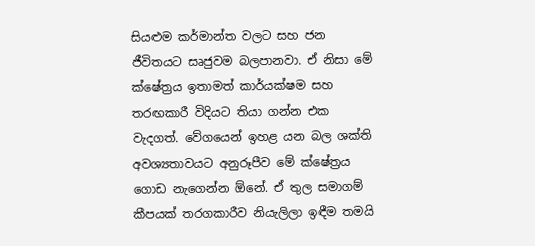සියළුම කර්මාන්ත වලට සහ ජන ජීවිතයට සෘජුවම බලපානවා. ඒ නිසා මේ ක්ෂේත්‍රය ඉතාමත් කාර්යක්ෂම සහ තරඟකාරී විදියට තියා ගන්න එක වැදගත්. වේගයෙන් ඉහළ යන බල ශක්ති අවශ්‍යතාවයට අනුරූපීව මේ ක්ෂේත්‍රය ගොඩ නැගෙන්න ඕනේ. ඒ තුල සමාගම් කීපයක් තරගකාරීව නියැලිලා ඉඳීම තමයි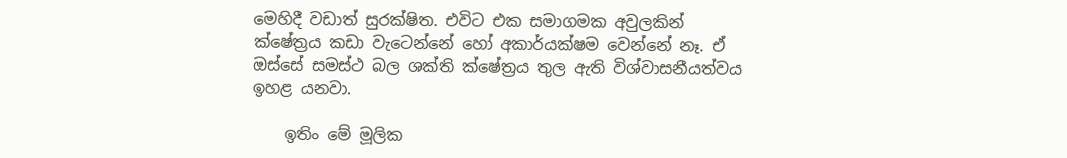මෙහිදී වඩාත් සුරක්ෂිත. එවිට එක සමාගමක අවුලකින් ක්ෂේත්‍රය කඩා වැටෙන්නේ හෝ අකාර්යක්ෂම වෙන්නේ නෑ. ඒ ඔස්සේ සමස්ථ බල ශක්ති ක්ෂේත්‍රය තුල ඇති විශ්වාසනීයත්වය ඉහළ යනවා.

    ඉතිං මේ මූලික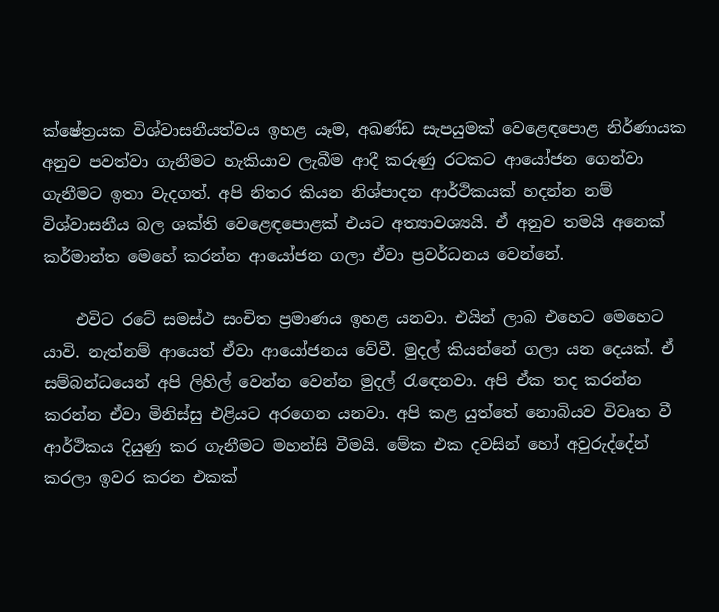ක්ෂේත්‍රයක විශ්වාසනීයත්වය ඉහළ යෑම, අඛණ්ඩ සැපයුමක් වෙළෙඳපොළ නිර්ණායක අනුව පවත්වා ගැනීමට හැකියාව ලැබීම ආදී කරුණු රටකට ආයෝජන ගෙන්වා ගැනීමට ඉතා වැදගත්. අපි නිතර කියන නිශ්පාදන ආර්ථිකයක් හදන්න නම් විශ්වාසනීය බල ශක්ති වෙළෙඳපොළක් එයට අත්‍යාවශ්‍යයි. ඒ අනුව තමයි අනෙක් කර්මාන්ත මෙහේ කරන්න ආයෝජන ගලා ඒවා ප්‍රවර්ධනය වෙන්නේ.

    එවිට රටේ සමස්ථ සංචිත ප්‍රමාණය ඉහළ යනවා. එයින් ලාබ එහෙට මෙහෙට යාවි. නැත්නම් ආයෙත් ඒවා ආයෝජනය වේවී. මුදල් කියන්නේ ගලා යන දෙයක්. ඒ සම්බන්ධයෙන් අපි ලිහිල් වෙන්න වෙන්න මුදල් රැඳෙනවා. අපි ඒක තද කරන්න කරන්න ඒවා මිනිස්සු එළියට අරගෙන යනවා. අපි කළ යුත්තේ නොබියව විවෘත වී ආර්ථිකය දියුණු කර ගැනීමට මහන්සි වීමයි. මේක එක දවසින් හෝ අවුරුද්දේන් කරලා ඉවර කරන එකක්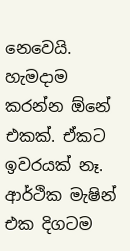නෙවෙයි. හැමදාම කරන්න ඕනේ එකක්. ඒකට ඉවරයක් නෑ. ආර්ථික මැෂින් එක දිගටම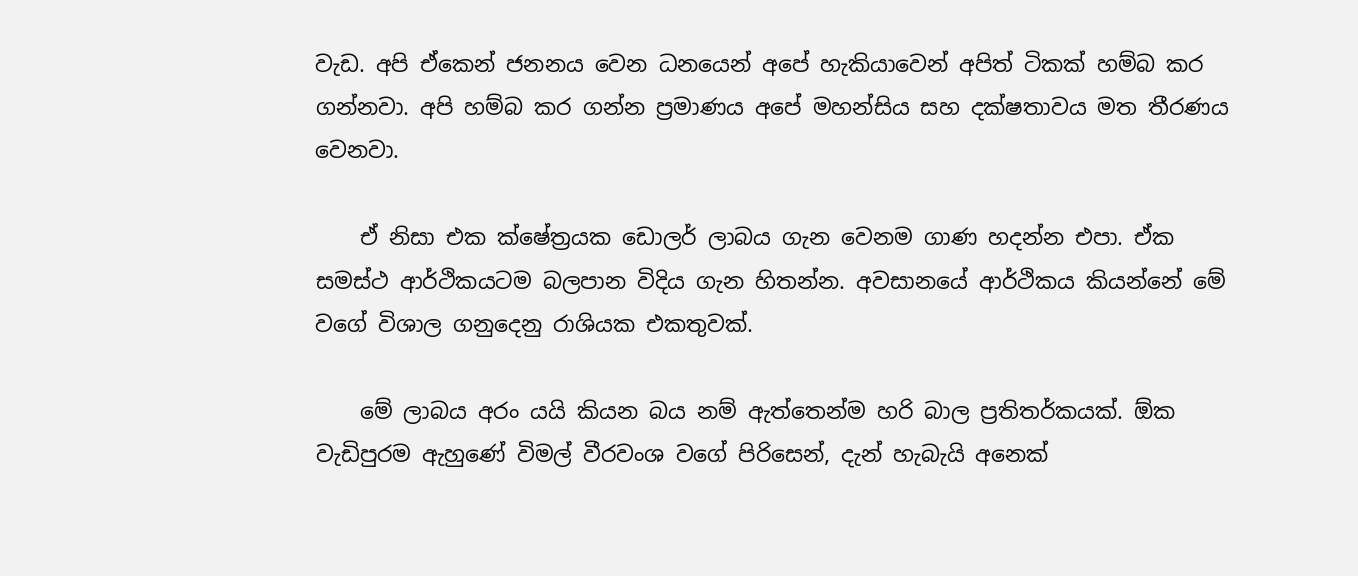වැඩ. අපි ඒකෙන් ජනනය වෙන ධනයෙන් අපේ හැකියාවෙන් අපිත් ටිකක් හම්බ කර ගන්නවා. අපි හම්බ කර ගන්න ප්‍රමාණය අපේ මහන්සිය සහ දක්ෂතාවය මත තීරණය වෙනවා.

    ඒ නිසා එක ක්ෂේත්‍රයක ඩොලර් ලාබය ගැන වෙනම ගාණ හදන්න එපා. ඒක සමස්ථ ආර්ථිකයටම බලපාන විදිය ගැන හිතන්න. අවසානයේ ආර්ථිකය කියන්නේ මේ වගේ විශාල ගනුදෙනු රාශියක එකතුවක්.

    මේ ලාබය අරං යයි කියන බය නම් ඇත්තෙන්ම හරි බාල ප්‍රතිතර්කයක්. ඕක වැඩිපුරම ඇහුණේ විමල් වීරවංශ වගේ පිරිසෙන්, දැන් හැබැයි අනෙක්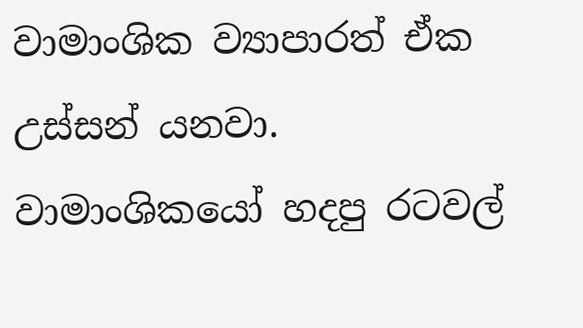වාමාංශික ව්‍යාපාරත් ඒක උස්සන් යනවා. වාමාංශිකයෝ හදපු රටවල්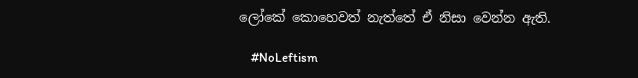ලෝකේ කොහෙවත් නැත්තේ ඒ නිසා වෙන්න ඇති.

    #NoLeftism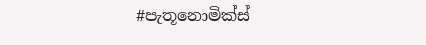#පැතූනොමික්ස්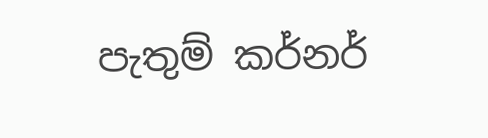පැතුම් කර්නර්